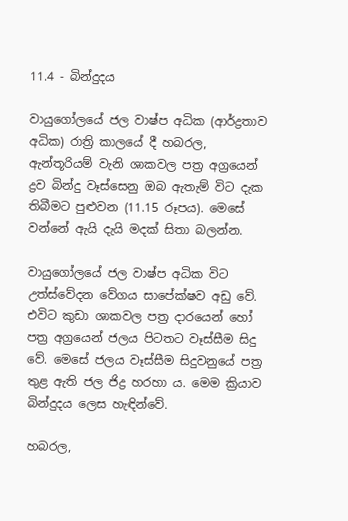11.4 - බින්දුදය

වායුගෝලයේ ජල වාෂ්ප අධික (ආර්ද්‍රතාව අධික) රාත්‍රි කාලයේ දී හබරල, ඇන්තූරියම් වැනි ශාකවල පත්‍ර අග්‍රයෙන් ද්‍රව බින්දු වෑස්සෙනු ඔබ ඇතැම් විට දැක තිබීමට පුළුවන (11.15 රූපය). මෙසේ වන්නේ ඇයි දැයි මදක් සිතා බලන්න.

වායුගෝලයේ ජල වාෂ්ප අධික විට උත්ස්වේදන වේගය සාපේක්ෂව අඩු වේ. එවිට කුඩා ශාකවල පත්‍ර දාරයෙන් හෝ පත්‍ර අග්‍රයෙන් ජලය පිටතට වෑස්සීම සිදු වේ. මෙසේ ජලය වෑස්සීම සිදුවනුයේ පත්‍ර තුළ ඇති ජල ජිද්‍ර හරහා ය. මෙම ක්‍රියාව බින්දුදය ලෙස හැඳින්වේ.

හබරල,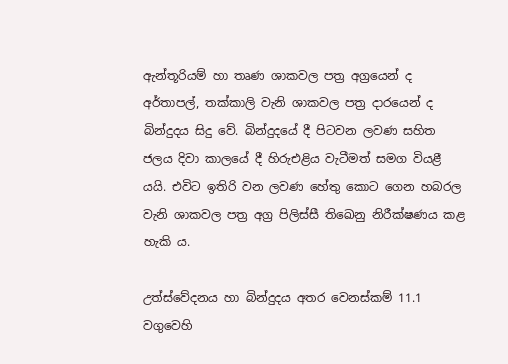ඇන්තූරියම් හා තෘණ ශාකවල පත්‍ර අග්‍රයෙන් ද අර්තාපල්, තක්කාලි වැනි ශාකවල පත්‍ර දාරයෙන් ද බින්දුදය සිදු වේ. බින්දුදයේ දී පිටවන ලවණ සහිත ජලය දිවා කාලයේ දී හිරුඑළිය වැටීමත් සමග වියළී යයි. එවිට ඉතිරි වන ලවණ හේතු කොට ගෙන හබරල වැනි ශාකවල පත්‍ර අග්‍ර පිලිස්සී තිඛෙනු නිරීක්ෂණය කළ හැකි ය.

උත්ස්වේදනය හා බින්දුදය අතර වෙනස්කම් 11.1 වගුවෙහි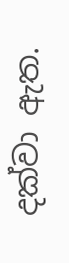දක්වා ඇත.